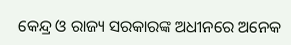କେନ୍ଦ୍ର ଓ ରାଜ୍ୟ ସରକାରଙ୍କ ଅଧୀନରେ ଅନେକ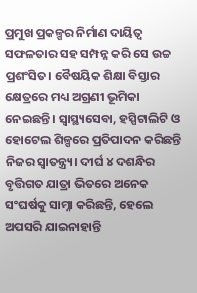ପ୍ରମୁଖ ପ୍ରକଳ୍ପର ନିର୍ମାଣ ଦାୟିତ୍ୱ ସଫଳତାର ସହ ସମ୍ପନ୍ନ କରି ସେ ଉଚ୍ଚ ପ୍ରଶଂସିତ। ବୈଷୟିକ ଶିକ୍ଷା ବିସ୍ତାର କ୍ଷେତ୍ରରେ ମଧ୍ୟ ଅଗ୍ରଣୀ ଭୂମିକା ନେଇଛନ୍ତି। ସ୍ବାସ୍ଥ୍ୟସେବା, ହସ୍ପିଟାଲିଟି ଓ ହୋଟେଲ ଶିଳ୍ପରେ ପ୍ରତିପାଦନ କରିଛନ୍ତି ନିଜର ସ୍ବାତନ୍ତ୍ର୍ୟ। ଦୀର୍ଘ ୪ ଦଶନ୍ଧିର ବୃତ୍ତିଗତ ଯାତ୍ରା ଭିତରେ ଅନେକ ସଂଘର୍ଷକୁ ସାମ୍ନା କରିଛନ୍ତି, ହେଲେ ଅପସରି ଯାଇନାହାନ୍ତି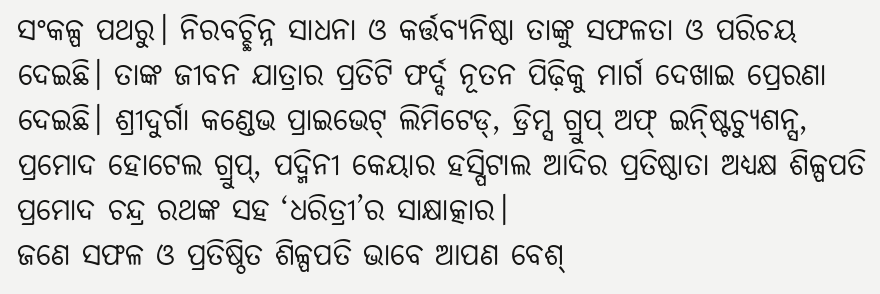ସଂକଳ୍ପ ପଥରୁ। ନିରବଚ୍ଛିନ୍ନ ସାଧନା ଓ କର୍ତ୍ତବ୍ୟନିଷ୍ଠା ତାଙ୍କୁ ସଫଳତା ଓ ପରିଚୟ ଦେଇଛି। ତାଙ୍କ ଜୀବନ ଯାତ୍ରାର ପ୍ରତିଟି ଫର୍ଦ୍ଦ ନୂତନ ପିଢ଼ିକୁ ମାର୍ଗ ଦେଖାଇ ପ୍ରେରଣା ଦେଇଛି। ଶ୍ରୀଦୁର୍ଗା କଣ୍ଡେଭ ପ୍ରାଇଭେଟ୍ ଲିମିଟେଡ୍, ଡ୍ରିମ୍ସ ଗ୍ରୁପ୍ ଅଫ୍ ଇନ୍ଷ୍ଟିଚ୍ୟୁଶନ୍ସ, ପ୍ରମୋଦ ହୋଟେଲ ଗ୍ରୁପ୍, ପଦ୍ମିନୀ କେୟାର ହସ୍ପିଟାଲ ଆଦିର ପ୍ରତିଷ୍ଠାତା ଅଧ୍ୟକ୍ଷ ଶିଳ୍ପପତି ପ୍ରମୋଦ ଚନ୍ଦ୍ର ରଥଙ୍କ ସହ ‘ଧରିତ୍ରୀ’ର ସାକ୍ଷାତ୍କାର।
ଜଣେ ସଫଳ ଓ ପ୍ରତିଷ୍ଠିତ ଶିଳ୍ପପତି ଭାବେ ଆପଣ ବେଶ୍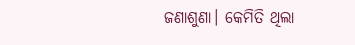ଜଣାଶୁଣା। କେମିତି ଥିଲା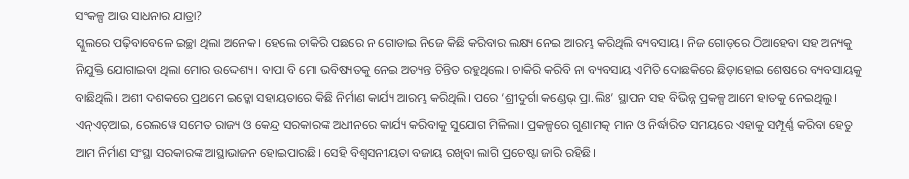ସଂକଳ୍ପ ଆଉ ସାଧନାର ଯାତ୍ରା?
ସ୍କୁଲରେ ପଢ଼ିବାବେଳେ ଇଚ୍ଛା ଥିଲା ଅନେକ। ହେଲେ ଚାକିରି ପଛରେ ନ ଗୋଡାଇ ନିଜେ କିଛି କରିବାର ଲକ୍ଷ୍ୟ ନେଇ ଆରମ୍ଭ କରିଥିଲି ବ୍ୟବସାୟ। ନିଜ ଗୋଡ଼ରେ ଠିଆହେବା ସହ ଅନ୍ୟକୁ ନିଯୁକ୍ତି ଯୋଗାଇବା ଥିଲା ମୋର ଉଦ୍ଦେଶ୍ୟ। ବାପା ବି ମୋ ଭବିଷ୍ୟତକୁ ନେଇ ଅତ୍ୟନ୍ତ ଚିନ୍ତିତ ରହୁଥିଲେ। ଚାକିରି କରିବି ନା ବ୍ୟବସାୟ ଏମିତି ଦୋଛକିରେ ଛିଡ଼ାହୋଇ ଶେଷରେ ବ୍ୟବସାୟକୁ ବାଛିଥିଲି। ଅଶୀ ଦଶକରେ ପ୍ରଥମେ ଇଡ୍କୋ ସହାୟତାରେ କିଛି ନିର୍ମାଣ କାର୍ଯ୍ୟ ଆରମ୍ଭ କରିଥିଲି। ପରେ ‘ଶ୍ରୀଦୁର୍ଗା କଣ୍ଡେଭ୍ ପ୍ରା.ଲିଃ’ ସ୍ଥାପନ ସହ ବିଭିନ୍ନ ପ୍ରକଳ୍ପ ଆମେ ହାତକୁ ନେଇଥିଲୁ। ଏନ୍ଏଚ୍ଆଇ, ରେଲୱେ ସମେତ ରାଜ୍ୟ ଓ କେନ୍ଦ୍ର ସରକାରଙ୍କ ଅଧୀନରେ କାର୍ଯ୍ୟ କରିବାକୁ ସୁଯୋଗ ମିଳିଲା। ପ୍ରକଳ୍ପରେ ଗୁଣାମତ୍କ ମାନ ଓ ନିର୍ଦ୍ଧାରିତ ସମୟରେ ଏହାକୁ ସମ୍ପୂର୍ଣ୍ଣ କରିବା ହେତୁ ଆମ ନିର୍ମାଣ ସଂସ୍ଥା ସରକାରଙ୍କ ଆସ୍ଥାଭାଜନ ହୋଇପାରଛି। ସେହି ବିଶ୍ୱସନୀୟତା ବଜାୟ ରଖିବା ଲାଗି ପ୍ରଚେଷ୍ଟା ଜାରି ରହିଛି।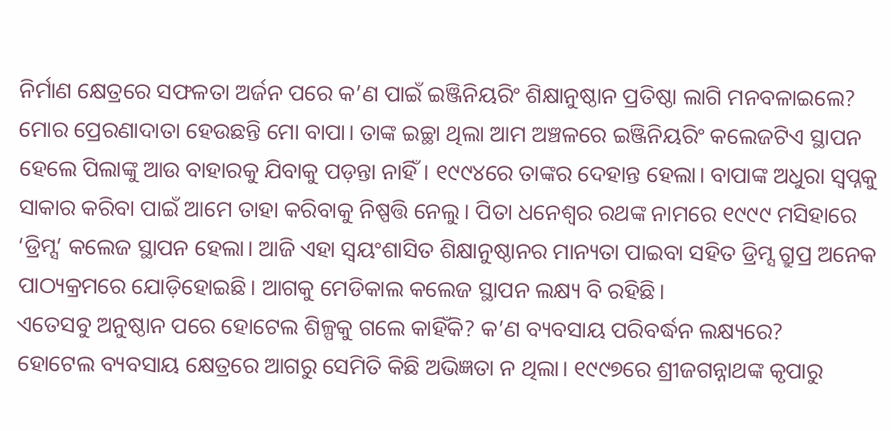ନିର୍ମାଣ କ୍ଷେତ୍ରରେ ସଫଳତା ଅର୍ଜନ ପରେ କ’ଣ ପାଇଁ ଇଞ୍ଜିନିୟରିଂ ଶିକ୍ଷାନୁଷ୍ଠାନ ପ୍ରତିଷ୍ଠା ଲାଗି ମନବଳାଇଲେ?
ମୋର ପ୍ରେରଣାଦାତା ହେଉଛନ୍ତି ମୋ ବାପା। ତାଙ୍କ ଇଚ୍ଛା ଥିଲା ଆମ ଅଞ୍ଚଳରେ ଇଞ୍ଜିନିୟରିଂ କଲେଜଟିଏ ସ୍ଥାପନ ହେଲେ ପିଲାଙ୍କୁ ଆଉ ବାହାରକୁ ଯିବାକୁ ପଡ଼ନ୍ତା ନାହିଁ। ୧୯୯୪ରେ ତାଙ୍କର ଦେହାନ୍ତ ହେଲା। ବାପାଙ୍କ ଅଧୁରା ସ୍ବପ୍ନକୁ ସାକାର କରିବା ପାଇଁ ଆମେ ତାହା କରିବାକୁ ନିଷ୍ପତ୍ତି ନେଲୁ। ପିତା ଧନେଶ୍ୱର ରଥଙ୍କ ନାମରେ ୧୯୯୯ ମସିହାରେ ‘ଡ୍ରିମ୍ସ’ କଲେଜ ସ୍ଥାପନ ହେଲା। ଆଜି ଏହା ସ୍ବୟଂଶାସିତ ଶିକ୍ଷାନୁଷ୍ଠାନର ମାନ୍ୟତା ପାଇବା ସହିତ ଡ୍ରିମ୍ସ ଗ୍ରୁପ୍ର ଅନେକ ପାଠ୍ୟକ୍ରମରେ ଯୋଡ଼ିହୋଇଛି। ଆଗକୁ ମେଡିକାଲ କଲେଜ ସ୍ଥାପନ ଲକ୍ଷ୍ୟ ବି ରହିଛି।
ଏତେସବୁ ଅନୁଷ୍ଠାନ ପରେ ହୋଟେଲ ଶିଳ୍ପକୁ ଗଲେ କାହିଁକି? କ’ଣ ବ୍ୟବସାୟ ପରିବର୍ଦ୍ଧନ ଲକ୍ଷ୍ୟରେ?
ହୋଟେଲ ବ୍ୟବସାୟ କ୍ଷେତ୍ରରେ ଆଗରୁ ସେମିତି କିଛି ଅଭିଜ୍ଞତା ନ ଥିଲା। ୧୯୯୭ରେ ଶ୍ରୀଜଗନ୍ନାଥଙ୍କ କୃପାରୁ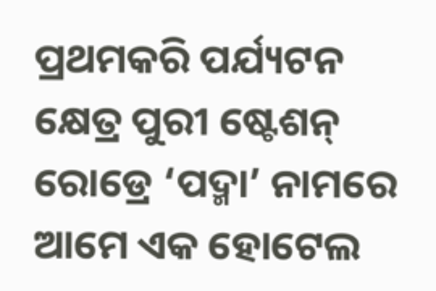ପ୍ରଥମକରି ପର୍ଯ୍ୟଟନ କ୍ଷେତ୍ର ପୁରୀ ଷ୍ଟେଶନ୍ ରୋଡ୍ରେ ‘ପଦ୍ମା’ ନାମରେ ଆମେ ଏକ ହୋଟେଲ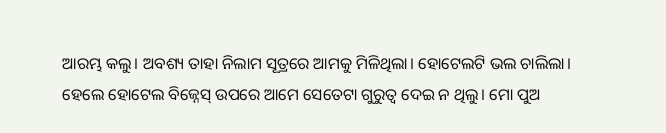ଆରମ୍ଭ କଲୁ। ଅବଶ୍ୟ ତାହା ନିଲାମ ସୂତ୍ରରେ ଆମକୁ ମିଳିଥିଲା। ହୋଟେଲଟି ଭଲ ଚାଲିଲା। ହେଲେ ହୋଟେଲ ବିଜ୍ନେସ୍ ଉପରେ ଆମେ ସେତେଟା ଗୁରୁତ୍ୱ ଦେଇ ନ ଥିଲୁ। ମୋ ପୁଅ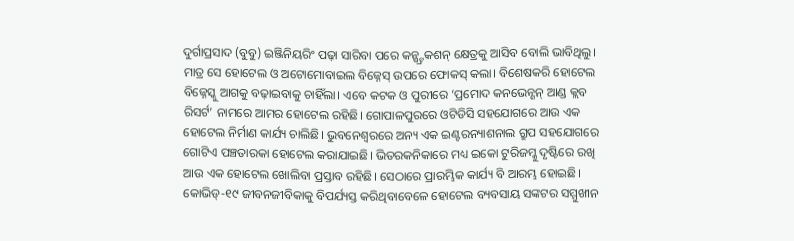ଦୁର୍ଗାପ୍ରସାଦ (ବୁବୁ) ଇଞ୍ଜିନିୟରିଂ ପଢ଼ା ସାରିବା ପରେ କନ୍ଷ୍ଟ୍ରକଶନ୍ କ୍ଷେତ୍ରକୁ ଆସିବ ବୋଲି ଭାବିଥିଲୁ। ମାତ୍ର ସେ ହୋଟେଲ ଓ ଅଟୋମୋବାଇଲ ବିଜ୍ନେସ୍ ଉପରେ ଫୋକସ୍ କଲା। ବିଶେଷକରି ହୋଟେଲ ବିଜ୍ନେସ୍କୁ ଆଗକୁ ବଢ଼ାଇବାକୁ ଚାହିଁଲା। ଏବେ କଟକ ଓ ପୁରୀରେ ‘ପ୍ରମୋଦ କନଭେନ୍ଶନ୍ ଆଣ୍ଡ କ୍ଲବ ରିସର୍ଟ’ ନାମରେ ଆମର ହୋଟେଲ ରହିଛି। ଗୋପାଳପୁରରେ ଓଟିଡିସି ସହଯୋଗରେ ଆଉ ଏକ ହୋଟେଲ ନିର୍ମାଣ କାର୍ଯ୍ୟ ଚାଲିଛି। ଭୁବନେଶ୍ୱରରେ ଅନ୍ୟ ଏକ ଇଣ୍ଟରନ୍ୟାଶନାଲ ଗ୍ରୁପ ସହଯୋଗରେ ଗୋଟିଏ ପଞ୍ଚତାରକା ହୋଟେଲ କରାଯାଇଛି। ଭିତରକନିକାରେ ମଧ୍ୟ ଇକୋ ଟୁରିଜମ୍କୁ ଦୃଷ୍ଟିରେ ରଖି ଆଉ ଏକ ହୋଟେଲ ଖୋଲିବା ପ୍ରସ୍ତାବ ରହିଛି। ସେଠାରେ ପ୍ରାରମ୍ଭିକ କାର୍ଯ୍ୟ ବି ଆରମ୍ଭ ହୋଇଛି।
କୋଭିଡ୍-୧୯ ଜୀବନଜୀବିକାକୁ ବିପର୍ଯ୍ୟସ୍ତ କରିଥିବାବେଳେ ହୋଟେଲ ବ୍ୟବସାୟ ସଙ୍କଟର ସମ୍ମୁଖୀନ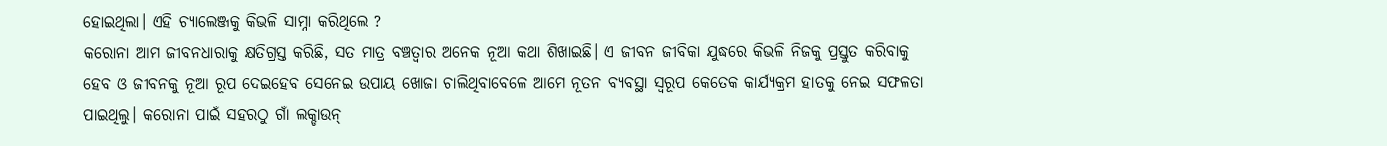ହୋଇଥିଲା। ଏହି ଚ୍ୟାଲେଞ୍ଜକୁ କିଭଳି ସାମ୍ନା କରିଥିଲେ ?
କରୋନା ଆମ ଜୀବନଧାରାକୁ କ୍ଷତିଗ୍ରସ୍ତ କରିଛି, ସତ ମାତ୍ର ବଞ୍ଚତ୍ବାର ଅନେକ ନୂଆ କଥା ଶିଖାଇଛି। ଏ ଜୀବନ ଜୀବିକା ଯୁଦ୍ଧରେ କିଭଳି ନିଜକୁ ପ୍ରସ୍ତୁତ କରିବାକୁ ହେବ ଓ ଜୀବନକୁ ନୂଆ ରୂପ ଦେଇହେବ ସେନେଇ ଉପାୟ ଖୋଜା ଚାଲିଥିବାବେଳେ ଆମେ ନୂତନ ବ୍ୟବସ୍ଥା ସ୍ବରୂପ କେତେକ କାର୍ଯ୍ୟକ୍ରମ ହାତକୁ ନେଇ ସଫଳତା ପାଇଥିଲୁ। କରୋନା ପାଇଁ ସହରଠୁ ଗାଁ ଲକ୍ଡାଉନ୍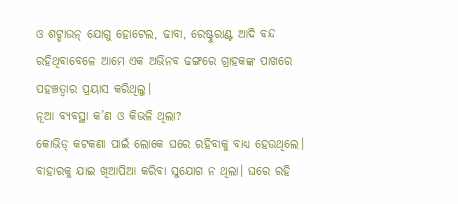ଓ ଶଟ୍ଡାଉନ୍ ଯୋଗୁ ହୋଟେଲ, ଢାବା, ରେଷ୍ଟୁରାଣ୍ଟ ଆଦି ବନ୍ଦ ରହିଥିବାବେଳେ ଆମେ ଏକ ଅଭିନବ ଢଙ୍ଗରେ ଗ୍ରାହକଙ୍କ ପାଖରେ ପହଞ୍ଚତ୍ବାର ପ୍ରୟାସ କରିଥିଲୁ।
ନୂଆ ବ୍ୟବସ୍ଥା କ’ଣ ଓ କିଭଳି ଥିଲା?
କୋଭିଡ୍ କଟକଣା ପାଇଁ ଲୋକେ ଘରେ ରହିବାକୁ ବାଧ୍ୟ ହେଉଥିଲେ। ବାହାରକୁ ଯାଇ ଖିଆପିଆ କରିବା ସୁଯୋଗ ନ ଥିଲା। ଘରେ ରହି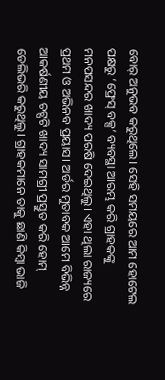ବୋର୍ ଅନୁଭବ କରୁଥିଲେ। ସେହି ସମୟରେ ଆମ ହୋଟେଲ ପକ୍ଷରୁ ‘ଫ୍ରେସ୍ ବକ୍ସ’ ବ୍ୟବସ୍ଥା ଆରମ୍ଭ କରି ଗ୍ରାହକଙ୍କୁ ମନପସନ୍ଦର ଖାଦ୍ୟ ପରଷି ଦେଇଥିଲୁ। ଏହା ଥିଲା ରାଜ୍ୟରେ ପ୍ରଥମ ଓ ଅଭିନବ ପ୍ରୟାସ। ଅର୍ଡର ମୁତାବକ ଆମେ ବିଭିନ୍ନ ଆକର୍ଷଣୀୟ ଚଟ୍ପଟି ଖାଦ୍ୟ ସାମଗ୍ରୀ ପ୍ରସ୍ତୁତ କରି ହୋମ୍ ଡେଲିଭରି କରୁଥିଲୁ। ଗ୍ରାହକମାନେ ତାକୁ ଛାଣି କିମ୍ବା ଭାଜି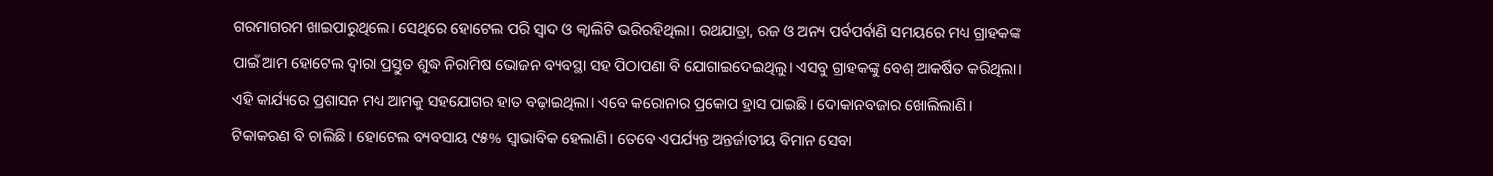ଗରମାଗରମ ଖାଇପାରୁଥିଲେ। ସେଥିରେ ହୋଟେଲ ପରି ସ୍ବାଦ ଓ କ୍ୱାଲିଟି ଭରିରହିଥିଲା। ରଥଯାତ୍ରା, ରଜ ଓ ଅନ୍ୟ ପର୍ବପର୍ବାଣି ସମୟରେ ମଧ୍ୟ ଗ୍ରାହକଙ୍କ ପାଇଁ ଆମ ହୋଟେଲ ଦ୍ୱାରା ପ୍ରସ୍ତୁତ ଶୁଦ୍ଧ ନିରାମିଷ ଭୋଜନ ବ୍ୟବସ୍ଥା ସହ ପିଠାପଣା ବି ଯୋଗାଇଦେଇଥିଲୁ। ଏସବୁ ଗ୍ରାହକଙ୍କୁ ବେଶ୍ ଆକର୍ଷିତ କରିଥିଲା। ଏହି କାର୍ଯ୍ୟରେ ପ୍ରଶାସନ ମଧ୍ୟ ଆମକୁ ସହଯୋଗର ହାତ ବଢ଼ାଇଥିଲା। ଏବେ କରୋନାର ପ୍ରକୋପ ହ୍ରାସ ପାଇଛି। ଦୋକାନବଜାର ଖୋଲିଲାଣି। ଟିକାକରଣ ବି ଚାଲିଛି। ହୋଟେଲ ବ୍ୟବସାୟ ୯୫% ସ୍ବାଭାବିକ ହେଲାଣି। ତେବେ ଏପର୍ଯ୍ୟନ୍ତ ଅନ୍ତର୍ଜାତୀୟ ବିମାନ ସେବା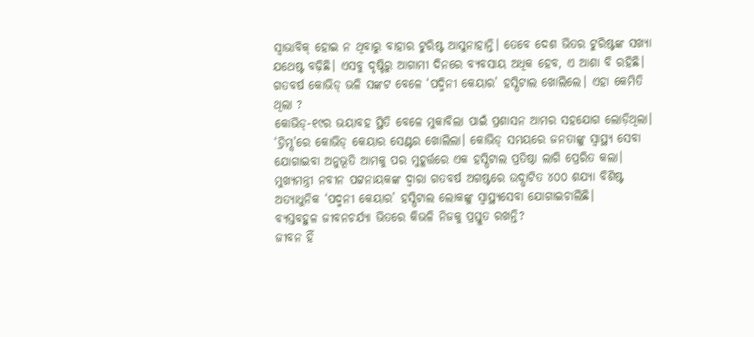ସ୍ବାଭାବିକ୍ ହୋଇ ନ ଥିବାରୁ ବାହାର ଟୁରିଷ୍ଟ ଆସୁନାହାନ୍ତି। ତେବେ ଦେଶ ଭିତର ଟୁରିଷ୍ଟଙ୍କ ସଖ୍ୟା ଯଥେଷ୍ଟ ବଢ଼ିଛି। ଏସବୁ ଦୃଷ୍ଟିରୁ ଆଗାମୀ ଦିନରେ ବ୍ୟବସାୟ ଅଧିକ ହେବ, ଏ ଆଶା ବି ରହିଛି।
ଗତବର୍ଷ କୋଭିଡ୍ ଭଳି ସଙ୍କଟ ବେଳେ ‘ପଦ୍ମିନୀ କେୟାର’ ହସ୍ପିଟାଲ ଖୋଲିଲେ। ଏହା କେମିତି ଥିଲା ?
କୋଭିଡ୍-୧୯ର ଭୟାବହ ସ୍ଥିତି ବେଳେ ମୁକାବିଲା ପାଇଁ ପ୍ରଶାସନ ଆମର ସହଯୋଗ ଲୋଡ଼ିଥିଲା। ‘ଡ୍ରିମ୍ସ’ରେ କୋଭିଡ୍ କେୟାର ସେଣ୍ଟର ଖୋଲିଲା। କୋଭିଡ୍ ସମୟରେ ଜନତାଙ୍କୁ ସ୍ବାସ୍ଥ୍ୟ ସେବା ଯୋଗାଇବା ଅନୁଭୂତି ଆମକୁ ପର ମୁହୂର୍ତ୍ତରେ ଏକ ହସ୍ପିଟାଲ ପ୍ରତିଷ୍ଠା ଲାଗି ପ୍ରେରିତ କଲା। ମୁଖ୍ୟମନ୍ତ୍ରୀ ନବୀନ ପଟ୍ଟନାୟକଙ୍କ ଦ୍ୱାରା ଗତବର୍ଷ ଅଗଷ୍ଟରେ ଉଦ୍ଘାଟିତ ୪୦୦ ଶଯ୍ୟା ବିଶିଷ୍ଟ ଅତ୍ୟାଧୁନିକ ‘ପଦ୍ମନୀ କେୟାର’ ହସ୍ପିଟାଲ ଲୋକଙ୍କୁ ସ୍ବାସ୍ଥ୍ୟସେବା ଯୋଗାଇଚାଲିଛି।
ବ୍ୟସ୍ତବହୁଳ ଜୀବନଚର୍ଯ୍ୟା ଭିତରେ କିଭଳି ନିଜକୁ ପ୍ରସ୍ତୁତ ରଖନ୍ତି?
ଜୀବନ ହିଁ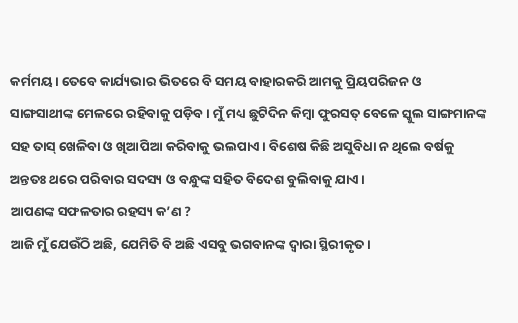କର୍ମମୟ। ତେବେ କାର୍ଯ୍ୟଭାର ଭିତରେ ବି ସମୟ ବାହାରକରି ଆମକୁ ପ୍ରିୟପରିଜନ ଓ ସାଙ୍ଗସାଥୀଙ୍କ ମେଳରେ ରହିବାକୁ ପଡ଼ିବ। ମୁଁ ମଧ୍ୟ ଛୁଟିଦିନ କିମ୍ବା ଫୁରସତ୍ ବେଳେ ସ୍କୁଲ ସାଙ୍ଗମାନଙ୍କ ସହ ତାସ୍ ଖେଳିବା ଓ ଖିଆପିଆ କରିବାକୁ ଭଲପାଏ। ବିଶେଷ କିଛି ଅସୁବିଧା ନ ଥିଲେ ବର୍ଷକୁ ଅନ୍ତତଃ ଥରେ ପରିବାର ସଦସ୍ୟ ଓ ବନ୍ଧୁଙ୍କ ସହିତ ବିଦେଶ ବୁଲିବାକୁ ଯାଏ।
ଆପଣଙ୍କ ସଫଳତାର ରହସ୍ୟ କ’ଣ ?
ଆଜି ମୁଁ ଯେଉଁଠି ଅଛି, ଯେମିତି ବି ଅଛି ଏସବୁ ଭଗବାନଙ୍କ ଦ୍ୱାରା ସ୍ଥିରୀକୃତ।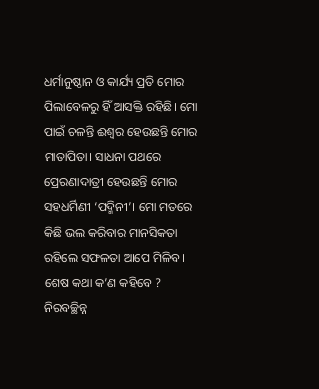ଧର୍ମାନୁଷ୍ଠାନ ଓ କାର୍ଯ୍ୟ ପ୍ରତି ମୋର ପିଲାବେଳରୁ ହିଁ ଆସକ୍ତି ରହିଛି। ମୋ ପାଇଁ ଚଳନ୍ତି ଈଶ୍ୱର ହେଉଛନ୍ତି ମୋର ମାତାପିତା। ସାଧନା ପଥରେ ପ୍ରେରଣାଦାତ୍ରୀ ହେଉଛନ୍ତି ମୋର ସହଧର୍ମିଣୀ ‘ପଦ୍ମିନୀ’। ମୋ ମତରେ କିଛି ଭଲ କରିବାର ମାନସିକତା ରହିଲେ ସଫଳତା ଆପେ ମିଳିବ।
ଶେଷ କଥା କ’ଣ କହିବେ ?
ନିରବଚ୍ଛିନ୍ନ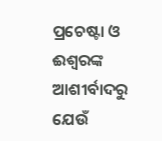ପ୍ରଚେଷ୍ଟା ଓ ଈଶ୍ୱରଙ୍କ ଆଶୀର୍ବାଦରୁ ଯେଉଁ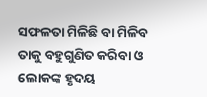ସଫଳତା ମିଳିଛି ବା ମିଳିବ ତାକୁ ବହୁଗୁଣିତ କରିବା ଓ ଲୋକଙ୍କ ହୃଦୟ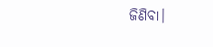ଜିଣିବା।